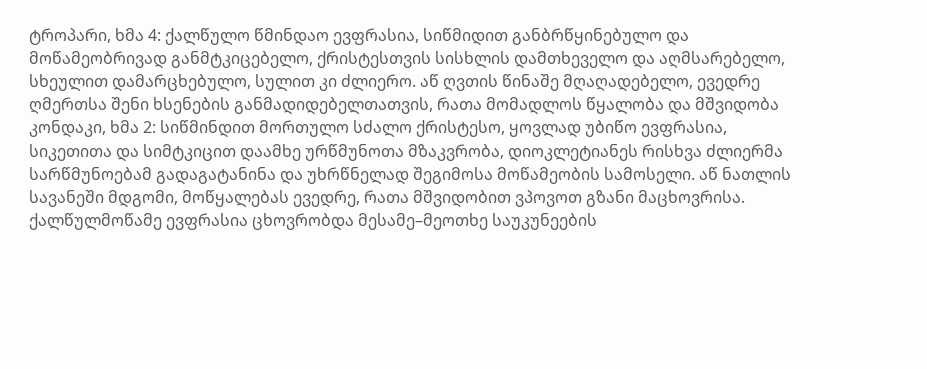ტროპარი, ხმა 4: ქალწულო წმინდაო ევფრასია, სიწმიდით განბრწყინებულო და მოწამეობრივად განმტკიცებელო, ქრისტესთვის სისხლის დამთხეველო და აღმსარებელო, სხეულით დამარცხებულო, სულით კი ძლიერო. აწ ღვთის წინაშე მღაღადებელო, ევედრე ღმერთსა შენი ხსენების განმადიდებელთათვის, რათა მომადლოს წყალობა და მშვიდობა
კონდაკი, ხმა 2: სიწმინდით მორთულო სძალო ქრისტესო, ყოვლად უბიწო ევფრასია, სიკეთითა და სიმტკიცით დაამხე ურწმუნოთა მზაკვრობა, დიოკლეტიანეს რისხვა ძლიერმა სარწმუნოებამ გადაგატანინა და უხრწნელად შეგიმოსა მოწამეობის სამოსელი. აწ ნათლის სავანეში მდგომი, მოწყალებას ევედრე, რათა მშვიდობით ვპოვოთ გზანი მაცხოვრისა.
ქალწულმოწამე ევფრასია ცხოვრობდა მესამე–მეოთხე საუკუნეების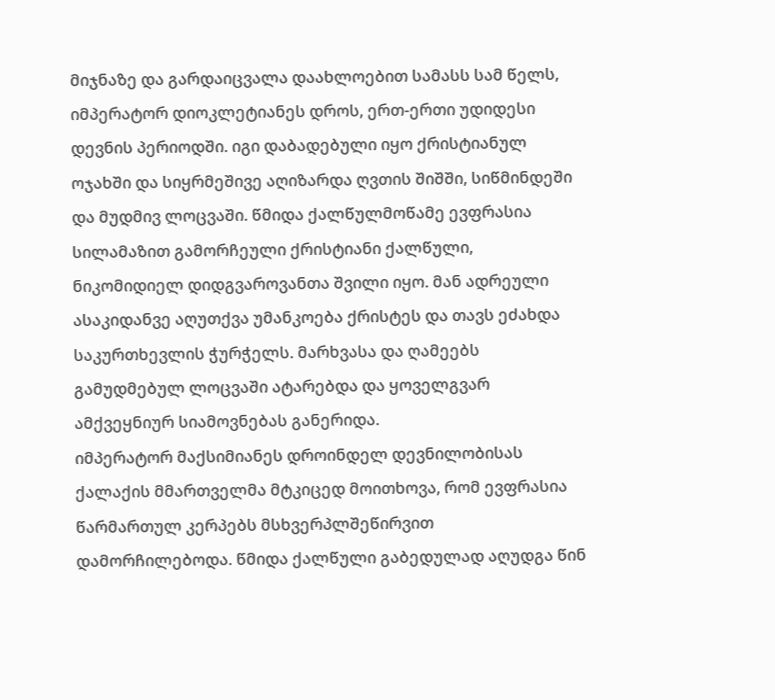მიჯნაზე და გარდაიცვალა დაახლოებით სამასს სამ წელს, იმპერატორ დიოკლეტიანეს დროს, ერთ-ერთი უდიდესი დევნის პერიოდში. იგი დაბადებული იყო ქრისტიანულ ოჯახში და სიყრმეშივე აღიზარდა ღვთის შიშში, სიწმინდეში და მუდმივ ლოცვაში. წმიდა ქალწულმოწამე ევფრასია სილამაზით გამორჩეული ქრისტიანი ქალწული, ნიკომიდიელ დიდგვაროვანთა შვილი იყო. მან ადრეული ასაკიდანვე აღუთქვა უმანკოება ქრისტეს და თავს ეძახდა საკურთხევლის ჭურჭელს. მარხვასა და ღამეებს გამუდმებულ ლოცვაში ატარებდა და ყოველგვარ ამქვეყნიურ სიამოვნებას განერიდა.
იმპერატორ მაქსიმიანეს დროინდელ დევნილობისას ქალაქის მმართველმა მტკიცედ მოითხოვა, რომ ევფრასია წარმართულ კერპებს მსხვერპლშეწირვით დამორჩილებოდა. წმიდა ქალწული გაბედულად აღუდგა წინ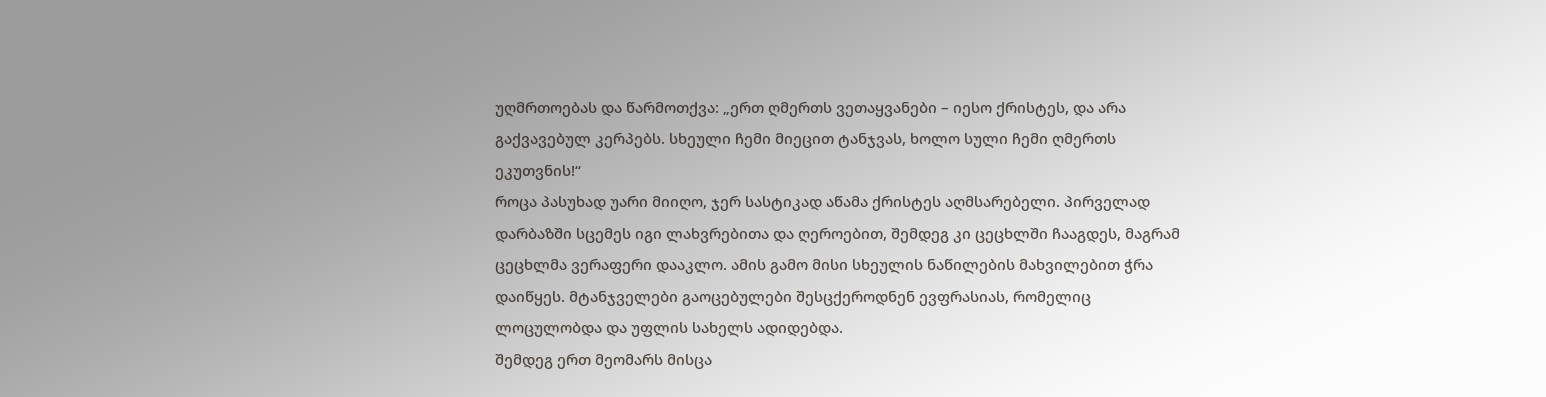უღმრთოებას და წარმოთქვა: „ერთ ღმერთს ვეთაყვანები – იესო ქრისტეს, და არა გაქვავებულ კერპებს. სხეული ჩემი მიეცით ტანჯვას, ხოლო სული ჩემი ღმერთს ეკუთვნის!“
როცა პასუხად უარი მიიღო, ჯერ სასტიკად აწამა ქრისტეს აღმსარებელი. პირველად დარბაზში სცემეს იგი ლახვრებითა და ღეროებით, შემდეგ კი ცეცხლში ჩააგდეს, მაგრამ ცეცხლმა ვერაფერი დააკლო. ამის გამო მისი სხეულის ნაწილების მახვილებით ჭრა დაიწყეს. მტანჯველები გაოცებულები შესცქეროდნენ ევფრასიას, რომელიც ლოცულობდა და უფლის სახელს ადიდებდა.
შემდეგ ერთ მეომარს მისცა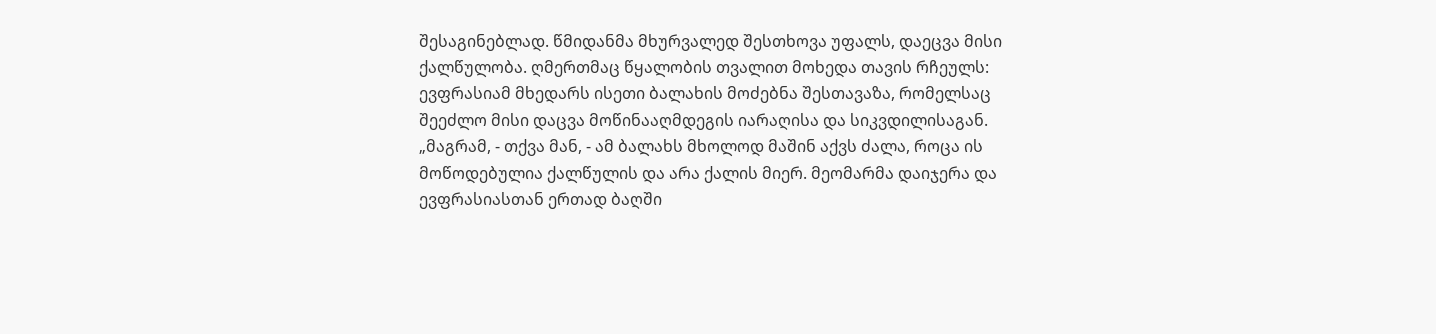შესაგინებლად. წმიდანმა მხურვალედ შესთხოვა უფალს, დაეცვა მისი ქალწულობა. ღმერთმაც წყალობის თვალით მოხედა თავის რჩეულს: ევფრასიამ მხედარს ისეთი ბალახის მოძებნა შესთავაზა, რომელსაც შეეძლო მისი დაცვა მოწინააღმდეგის იარაღისა და სიკვდილისაგან. „მაგრამ, - თქვა მან, - ამ ბალახს მხოლოდ მაშინ აქვს ძალა, როცა ის მოწოდებულია ქალწულის და არა ქალის მიერ. მეომარმა დაიჯერა და ევფრასიასთან ერთად ბაღში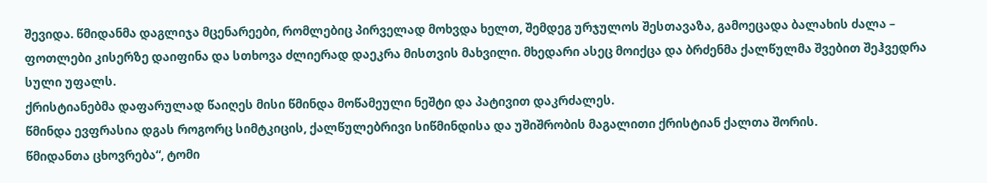შევიდა. წმიდანმა დაგლიჯა მცენარეები, რომლებიც პირველად მოხვდა ხელთ, შემდეგ ურჯულოს შესთავაზა, გამოეცადა ბალახის ძალა – ფოთლები კისერზე დაიფინა და სთხოვა ძლიერად დაეკრა მისთვის მახვილი. მხედარი ასეც მოიქცა და ბრძენმა ქალწულმა შვებით შეჰვედრა სული უფალს.
ქრისტიანებმა დაფარულად წაიღეს მისი წმინდა მოწამეული ნეშტი და პატივით დაკრძალეს.
წმინდა ევფრასია დგას როგორც სიმტკიცის, ქალწულებრივი სიწმინდისა და უშიშრობის მაგალითი ქრისტიან ქალთა შორის.
წმიდანთა ცხოვრება“, ტომი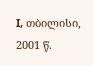I, თბილისი, 2001 წ.